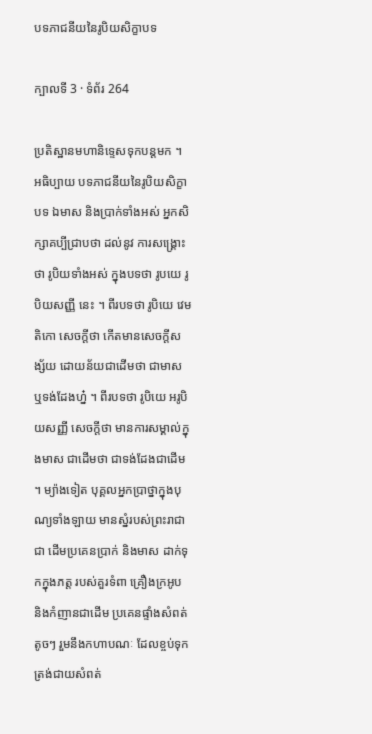បទភាជនីយនៃរូបិយសិក្ខាបទ

ក្បាលទី 3 · ទំព័រ 264

ប្រតិស្ឋានមហានិទ្ទេសទុកបន្តមក ។ អធិប្បាយ បទភាជនីយនៃរូបិយសិក្ខាបទ ឯមាស និងប្រាក់ទាំងអស់ អ្នកសិក្សាគប្បីជ្រាបថា ដល់នូវ ការសង្គ្រោះថា រូបិយទាំងអស់ ក្នុងបទថា រូបយេ រូបិយសញ្ញី នេះ ។ ពីរបទថា រូបិយេ វេមតិកោ សេចក្តីថា កើតមានសេចក្តីសង្ស័យ ដោយន័យជាដើមថា ជាមាស ឬទង់ដែងហ្ន៎ ។ ពីរបទថា រូបិយេ អរូបិយសញ្ញី សេចក្តីថា មានការសម្គាល់ក្នុងមាស ជាដើមថា ជាទង់ដែងជាដើម ។ ម្យ៉ាងទៀត បុគ្គលអ្នកប្រាថ្នាក្នុងបុណ្យទាំងឡាយ មានស្នំរបស់ព្រះរាជាជា ដើមប្រគេនប្រាក់ និងមាស ដាក់ទុកក្នុងភត្ត របស់គួរទំពា គ្រឿងក្រអូប និងកំញានជាដើម ប្រគេនផ្ទាំងសំពត់តូចៗ រួមនឹងកហាបណៈ ដែលខ្ចប់ទុក ត្រង់ជាយសំពត់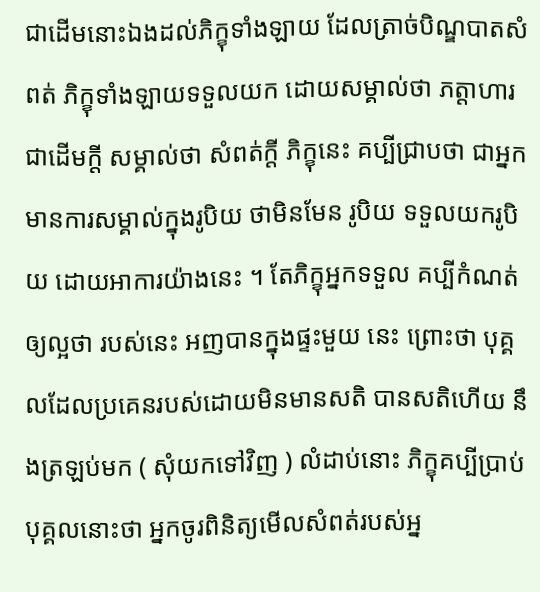ជាដើមនោះឯងដល់ភិក្ខុទាំងឡាយ ដែលត្រាច់បិណ្ឌបាតសំពត់ ភិក្ខុទាំងឡាយទទួលយក ដោយសម្គាល់ថា ភត្តាហារជាដើមក្តី សម្គាល់ថា សំពត់ក្តី ភិក្ខុនេះ គប្បីជ្រាបថា ជាអ្នកមានការសម្គាល់ក្នុងរូបិយ ថាមិនមែន រូបិយ ទទួលយករូបិយ ដោយអាការយ៉ាងនេះ ។ តែភិក្ខុអ្នកទទួល គប្បីកំណត់ឲ្យល្អថា របស់នេះ អញបានក្នុងផ្ទះមួយ នេះ ព្រោះថា បុគ្គលដែលប្រគេនរបស់ដោយមិនមានសតិ បានសតិហើយ នឹងត្រឡប់មក ( សុំយកទៅវិញ ) លំដាប់នោះ ភិក្ខុគប្បីប្រាប់បុគ្គលនោះថា អ្នកចូរពិនិត្យមើលសំពត់របស់អ្ន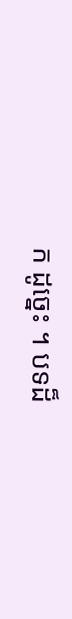ក ដូច្នេះ ។ បទដ៏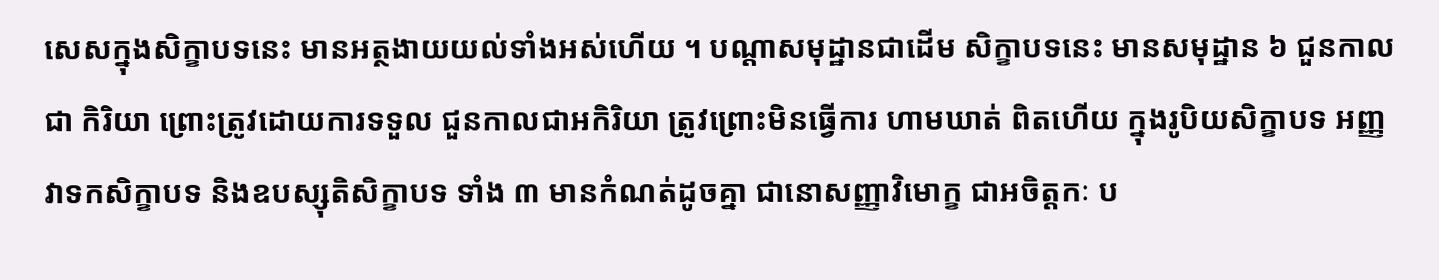សេសក្នុងសិក្ខាបទនេះ មានអត្ថងាយយល់ទាំងអស់ហើយ ។ បណ្តាសមុដ្ឋានជាដើម សិក្ខាបទនេះ មានសមុដ្ឋាន ៦ ជួនកាលជា កិរិយា ព្រោះត្រូវដោយការទទួល ជួនកាលជាអកិរិយា ត្រូវព្រោះមិនធ្វើការ ហាមឃាត់ ពិតហើយ ក្នុងរូបិយសិក្ខាបទ អញ្ញវាទកសិក្ខាបទ និងឧបស្សុតិសិក្ខាបទ ទាំង ៣ មានកំណត់ដូចគ្នា ជានោសញ្ញាវិមោក្ខ ជាអចិត្តកៈ ប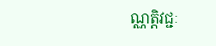ណ្ណត្តិវជ្ជៈ